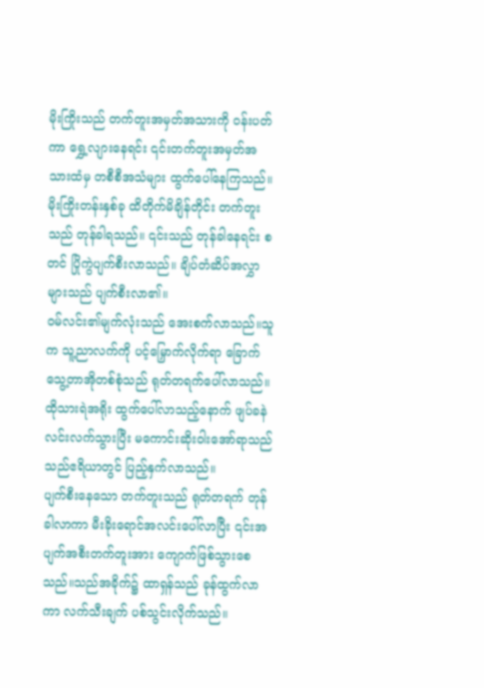မိုးကြိုးသည် တက်တူးအမှတ်အသားကို ဝန်းပတ်ကာ ရွှေ့လျားနေရင်း ၎င်းတက်တူးအမှတ်အသားထံမှ တစီစီအသံများ ထွက်ပေါ်နေကြသည်။မိုးကြိုးတန်းနှစ်ခု ထိတိုက်မိချိန်တိုင်း တက်တူးသည် တုန်ခါရသည်။ ၎င်းသည် တုန်ခါနေရင်း စတင် ပြိုကွဲပျက်စီးလာသည်။ ချိပ်တံဆိပ်အလွှာများသည် ပျက်စီးလာ၏။
ဝမ်လင်း၏မျက်လုံးသည် အေးစက်လာသည်။သူက သူ့ညာလက်ကို ပင့်မြှောက်လိုက်ရာ ခြောက်သွေ့တာအိုတစ်စုံသည် ရုတ်တရက်ပေါ်လာသည်။ထိုသားရဲအရိုး ထွက်ပေါ်လာသည့်နောက် ဖျပ်ခနဲ လင်းလက်သွားပြီး မကောင်းဆိုးဝါးအော်ရာသည် သည်ဧရိယာတွင် ပြည့်နှက်လာသည်။
ပျက်စီးနေသော တက်တူးသည် ရုတ်တရက် တုန်ခါလာကာ မီးခိုးရောင်အလင်းပေါ်လာပြီး ၎င်းအပျက်အစီးတက်တူးအား ကျောက်ဖြစ်သွားစေသည်။သည်အခိုက်၌ ထာရှန်သည် ခုန်ထွက်လာကာ လက်သီးချက် ပစ်သွင်းလိုက်သည်။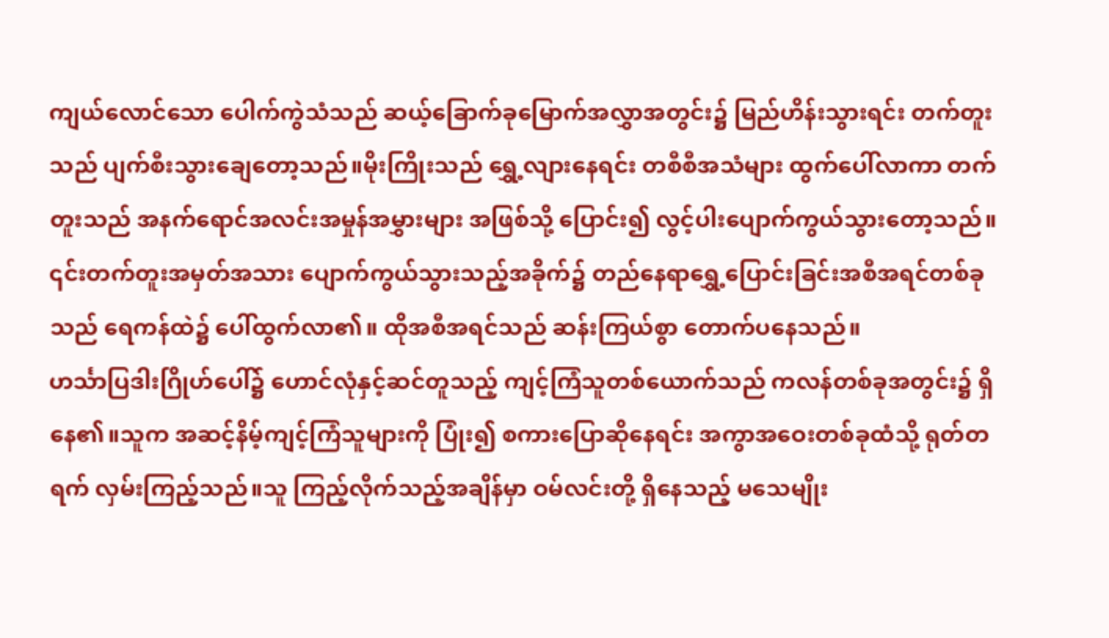ကျယ်လောင်သော ပေါက်ကွဲသံသည် ဆယ့်ခြောက်ခုမြောက်အလွှာအတွင်း၌ မြည်ဟိန်းသွားရင်း တက်တူးသည် ပျက်စီးသွားချေတော့သည်။မိုးကြိုးသည် ရွှေ့လျားနေရင်း တစီစီအသံများ ထွက်ပေါ်လာကာ တက်တူးသည် အနက်ရောင်အလင်းအမှုန်အမွှားများ အဖြစ်သို့ ပြောင်း၍ လွင့်ပါးပျောက်ကွယ်သွားတော့သည်။
၎င်းတက်တူးအမှတ်အသား ပျောက်ကွယ်သွားသည့်အခိုက်၌ တည်နေရာရွှေ့ပြောင်းခြင်းအစီအရင်တစ်ခုသည် ရေကန်ထဲ၌ ပေါ်ထွက်လာ၏။ ထိုအစီအရင်သည် ဆန်းကြယ်စွာ တောက်ပနေသည်။
ဟင်္သာပြဒါးဂြိုဟ်ပေါ်၌ ဟောင်လုံနှင့်ဆင်တူသည့် ကျင့်ကြံသူတစ်ယောက်သည် ကလန်တစ်ခုအတွင်း၌ ရှိနေ၏။သူက အဆင့်နိမ့်ကျင့်ကြံသူများကို ပြုံး၍ စကားပြောဆိုနေရင်း အကွာအဝေးတစ်ခုထံသို့ ရုတ်တရက် လှမ်းကြည့်သည်။သူ ကြည့်လိုက်သည့်အချိန်မှာ ဝမ်လင်းတို့ ရှိနေသည့် မသေမျိုး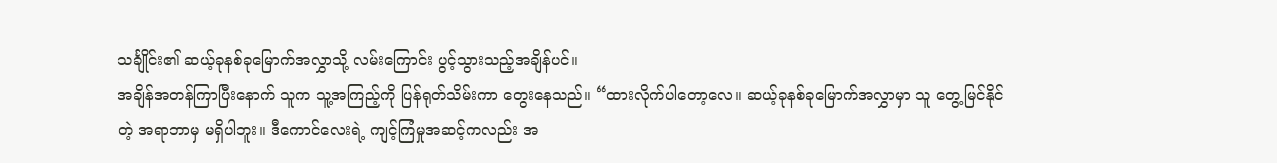သင်္ချိုင်း၏ ဆယ့်ခုနစ်ခုမြောက်အလွှာသို့ လမ်းကြောင်း ပွင့်သွားသည့်အချိန်ပင်။
အချိန်အတန်ကြာပြီးနောက် သူက သူ့အကြည့်ကို ပြန်ရုတ်သိမ်းကာ တွေးနေသည်။ “ထားလိုက်ပါတော့လေ။ ဆယ့်ခုနစ်ခုမြောက်အလွှာမှာ သူ တွေ့မြင်နိုင်တဲ့ အရာဘာမှ မရှိပါဘူး။ ဒီကောင်လေးရဲ့ ကျင့်ကြံမှုအဆင့်ကလည်း အ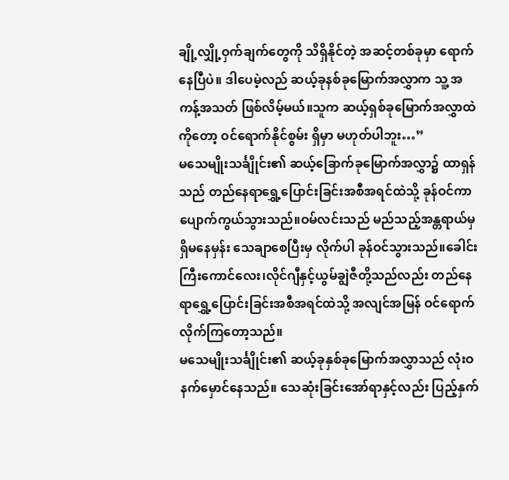ချို့လျှို့ဝှက်ချက်တွေကို သိရှိနိုင်တဲ့ အဆင့်တစ်ခုမှာ ရောက်နေပြီပဲ။ ဒါပေမဲ့လည် ဆယ့်ခုနစ်ခုမြောက်အလွှာက သူ့ အကန့်အသတ် ဖြစ်လိမ့်မယ်။သူက ဆယ့်ရှစ်ခုမြောက်အလွှာထဲကိုတော့ ဝင်ရောက်နိုင်စွမ်း ရှိမှာ မဟုတ်ပါဘူး…”
မသေမျိုးသင်္ချိုင်း၏ ဆယ့်ခြောက်ခုမြောက်အလွှာ၌ ထာရှန်သည် တည်နေရာရွှေ့ပြောင်းခြင်းအစီအရင်ထဲသို့ ခုန်ဝင်ကာ ပျောက်ကွယ်သွားသည်။ဝမ်လင်းသည် မည်သည့်အန္တရာယ်မှ ရှိမနေမှန်း သေချာစေပြီးမှ လိုက်ပါ ခုန်ဝင်သွားသည်။ခေါင်းကြီးကောင်လေး၊လိုင်ဂျီနှင့်ယွမ်ချွဲဇီတို့သည်လည်း တည်နေရာရွှေ့ပြောင်းခြင်းအစီအရင်ထဲသို့ အလျင်အမြန် ဝင်ရောက်လိုက်ကြတော့သည်။
မသေမျိုးသင်္ချိုင်း၏ ဆယ့်ခုနှစ်ခုမြောက်အလွှာသည် လုံးဝ နက်မှောင်နေသည်။ သေဆုံးခြင်းအော်ရာနှင့်လည်း ပြည့်နှက်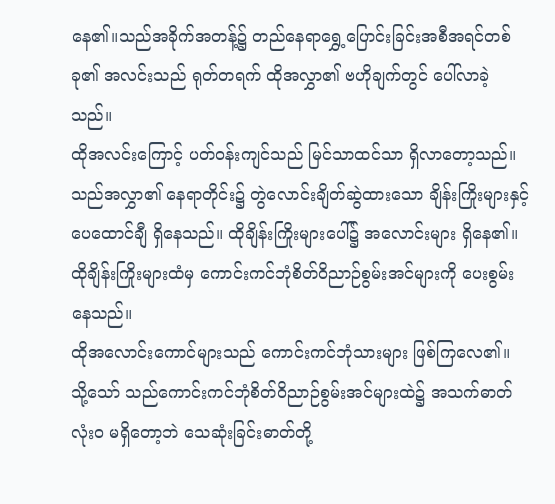နေ၏။သည်အခိုက်အတန့်၌ တည်နေရာရွှေ့ပြောင်းခြင်းအစီအရင်တစ်ခု၏ အလင်းသည် ရုတ်တရက် ထိုအလွှာ၏ ဗဟိုချက်တွင် ပေါ်လာခဲ့သည်။
ထိုအလင်းကြောင့် ပတ်ဝန်းကျင်သည် မြင်သာထင်သာ ရှိလာတော့သည်။
သည်အလွှာ၏ နေရာတိုင်း၌ တွဲလောင်းချိတ်ဆွဲထားသော ချိန်းကြိုးများနှင့် ပေထောင်ချီ ရှိနေသည်။ ထိုချိန်းကြိုးများပေါ်၌ အလောင်းများ ရှိနေ၏။ ထိုချိန်းကြိုးများထံမှ ကောင်းကင်ဘုံစိတ်ဝိညာဉ်စွမ်းအင်များကို ပေးစွမ်းနေသည်။
ထိုအလောင်းကောင်များသည် ကောင်းကင်ဘုံသားများ ဖြစ်ကြလေ၏။
သို့သော် သည်ကောင်းကင်ဘုံစိတ်ဝိညာဉ်စွမ်းအင်များထဲ၌ အသက်ဓာတ်လုံးဝ မရှိတော့ဘဲ သေဆုံးခြင်းဓာတ်တို့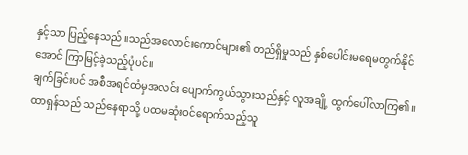နှင့်သာ ပြည့်နေသည်။သည်အလောင်းကောင်များ၏ တည်ရှိမှုသည် နှစ်ပေါင်းမရေမတွက်နိုင်အောင် ကြာမြင့်ခဲ့သည့်ပုံပင်။
ချက်ခြင်းပင် အစီအရင်ထံမှအလင်း ပျောက်ကွယ်သွားသည်နှင့် လူအချို့ ထွက်ပေါ်လာကြ၏။
ထာရှန်သည် သည်နေရာသို့ ပထမဆုံးဝင်ရောက်သည့်သူ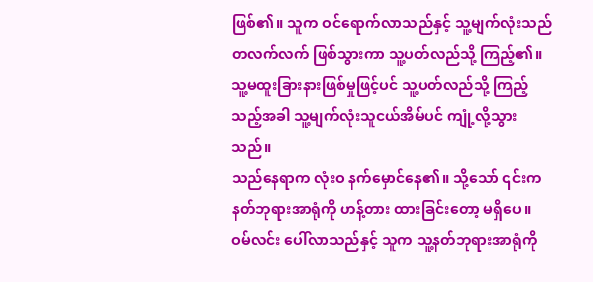ဖြစ်၏။ သူက ဝင်ရောက်လာသည်နှင့် သူ့မျက်လုံးသည် တလက်လက် ဖြစ်သွားကာ သူ့ပတ်လည်သို့ ကြည့်၏။ သူ့မထူးခြားနားဖြစ်မှုဖြင့်ပင် သူ့ပတ်လည်သို့ ကြည့်သည့်အခါ သူ့မျက်လုံးသူငယ်အိမ်ပင် ကျုံ့လို့သွားသည်။
သည်နေရာက လုံးဝ နက်မှောင်နေ၏။ သို့သော် ၎င်းက နတ်ဘုရားအာရုံကို ဟန့်တား ထားခြင်းတော့ မရှိပေ။ ဝမ်လင်း ပေါ်လာသည်နှင့် သူက သူ့နတ်ဘုရားအာရုံကို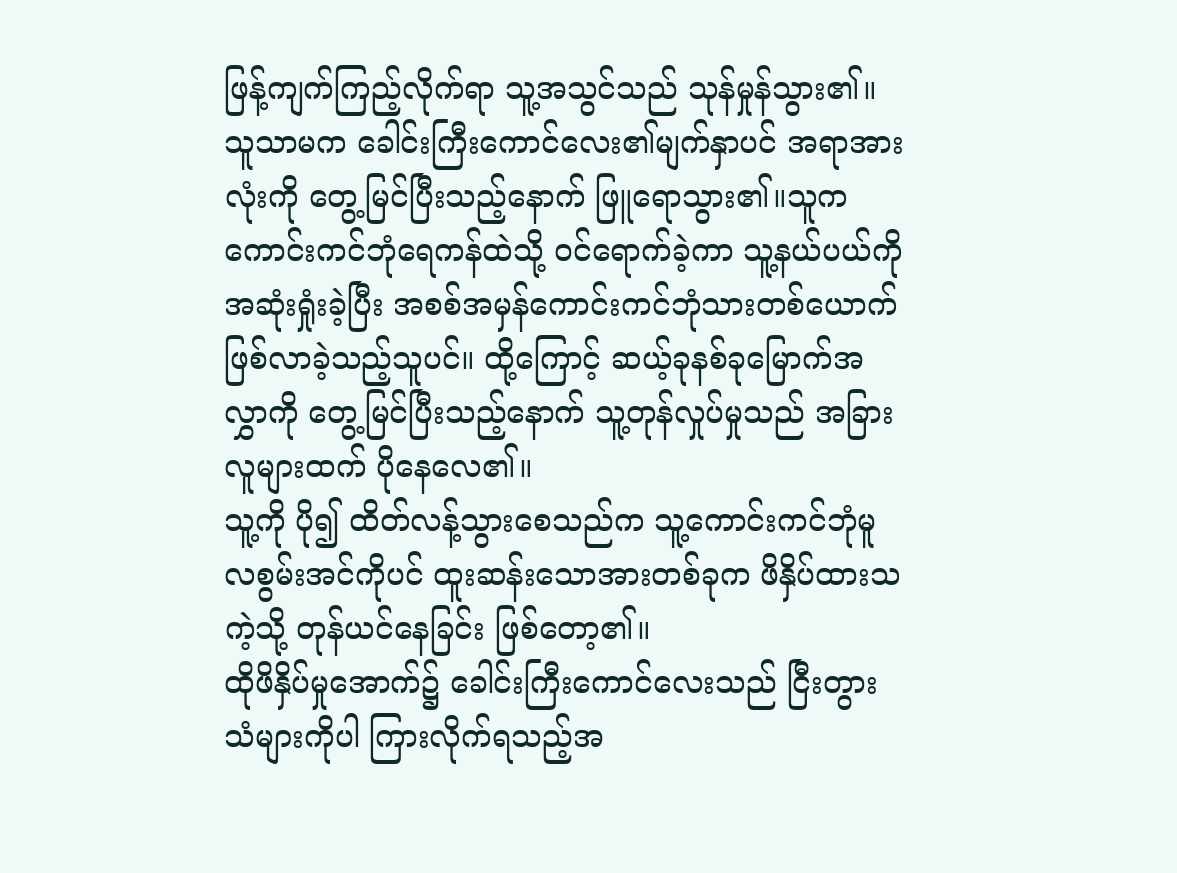ဖြန့်ကျက်ကြည့်လိုက်ရာ သူ့အသွင်သည် သုန်မှုန်သွား၏။
သူသာမက ခေါင်းကြီးကောင်လေး၏မျက်နှာပင် အရာအားလုံးကို တွေ့မြင်ပြီးသည့်နောက် ဖြူရောသွား၏။သူက ကောင်းကင်ဘုံရေကန်ထဲသို့ ဝင်ရောက်ခဲ့ကာ သူ့နယ်ပယ်ကို အဆုံးရှုံးခဲ့ပြီး အစစ်အမှန်ကောင်းကင်ဘုံသားတစ်ယောက် ဖြစ်လာခဲ့သည့်သူပင်။ ထို့ကြောင့် ဆယ့်ခုနစ်ခုမြောက်အလွှာကို တွေ့မြင်ပြီးသည့်နောက် သူ့တုန်လှုပ်မှုသည် အခြားလူများထက် ပိုနေလေ၏။
သူ့ကို ပို၍ ထိတ်လန့်သွားစေသည်က သူ့ကောင်းကင်ဘုံမူလစွမ်းအင်ကိုပင် ထူးဆန်းသောအားတစ်ခုက ဖိနှိပ်ထားသကဲ့သို့ တုန်ယင်နေခြင်း ဖြစ်တော့၏။
ထိုဖိနှိပ်မှုအောက်၌ ခေါင်းကြီးကောင်လေးသည် ငြီးတွားသံများကိုပါ ကြားလိုက်ရသည့်အ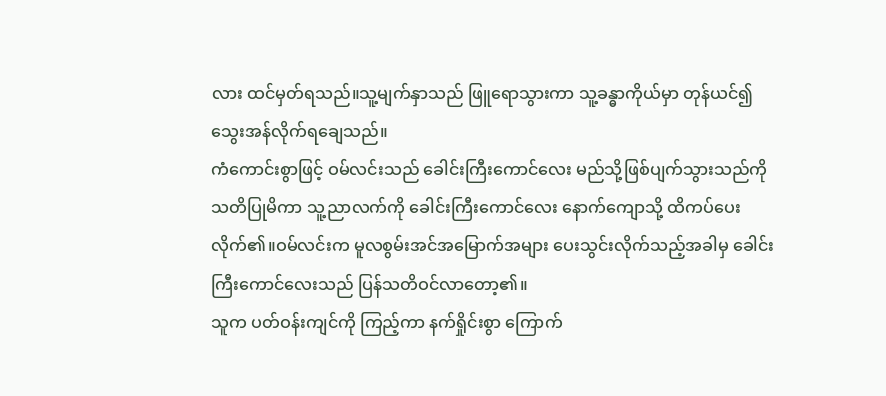လား ထင်မှတ်ရသည်။သူ့မျက်နှာသည် ဖြူရောသွားကာ သူ့ခန္ဓာကိုယ်မှာ တုန်ယင်၍ သွေးအန်လိုက်ရချေသည်။
ကံကောင်းစွာဖြင့် ဝမ်လင်းသည် ခေါင်းကြီးကောင်လေး မည်သို့ဖြစ်ပျက်သွားသည်ကို သတိပြုမိကာ သူ့ညာလက်ကို ခေါင်းကြီးကောင်လေး နောက်ကျောသို့ ထိကပ်ပေးလိုက်၏။ဝမ်လင်းက မူလစွမ်းအင်အမြောက်အများ ပေးသွင်းလိုက်သည့်အခါမှ ခေါင်းကြီးကောင်လေးသည် ပြန်သတိဝင်လာတော့၏။
သူက ပတ်ဝန်းကျင်ကို ကြည့်ကာ နက်ရှိုင်းစွာ ကြောက်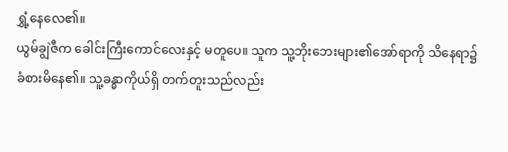ရွှံ့နေလေ၏။
ယွမ်ချွဲဇီက ခေါင်းကြီးကောင်လေးနှင့် မတူပေ။ သူက သူ့ဘိုးဘေးများ၏အော်ရာကို သိနေရာ၌ ခံစားမိနေ၏။ သူ့ခန္ဓာကိုယ်ရှိ တက်တူးသည်လည်း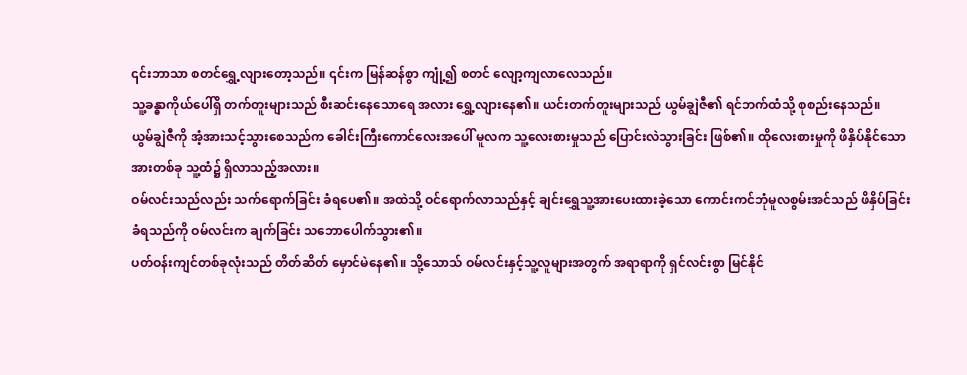၎င်းဘာသာ စတင်ရွှေ့လျားတော့သည်။ ၎င်းက မြန်ဆန်စွာ ကျုံ့၍ စတင် လျော့ကျလာလေသည်။
သူ့ခန္ဓာကိုယ်ပေါ်ရှိ တက်တူးများသည် စီးဆင်းနေသောရေ အလား ရွှေ့လျားနေ၏။ ယင်းတက်တူးများသည် ယွမ်ချွဲဇီ၏ ရင်ဘက်ထံသို့ စုစည်းနေသည်။
ယွမ်ချွဲဇီကို အံ့အားသင့်သွားစေသည်က ခေါင်းကြီးကောင်လေးအပေါ် မူလက သူ့လေးစားမှုသည် ပြောင်းလဲသွားခြင်း ဖြစ်၏။ ထိုလေးစားမှုကို ဖိနှိပ်နိုင်သောအားတစ်ခု သူ့ထံ၌ ရှိလာသည့်အလား။
ဝမ်လင်းသည်လည်း သက်ရောက်ခြင်း ခံရပေ၏။ အထဲသို့ ဝင်ရောက်လာသည်နှင့် ချင်းရွှေသူ့အားပေးထားခဲ့သော ကောင်းကင်ဘုံမူလစွမ်းအင်သည် ဖိနှိပ်ခြင်း ခံရသည်ကို ဝမ်လင်းက ချက်ခြင်း သဘောပေါက်သွား၏။
ပတ်ဝန်းကျင်တစ်ခုလုံးသည် တိတ်ဆိတ် မှောင်မဲနေ၏။ သို့သောသ် ဝမ်လင်းနှင့်သူ့လူများအတွက် အရာရာကို ရှင်လင်းစွာ မြင်နိုင်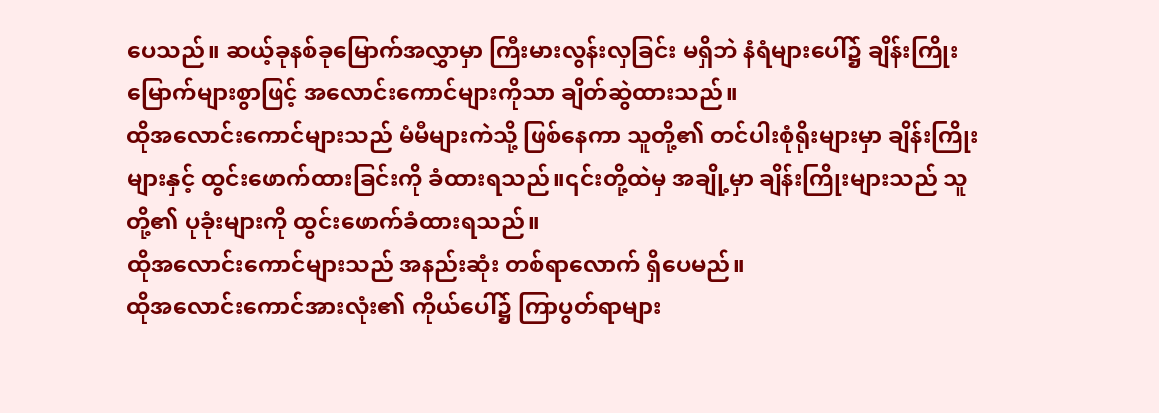ပေသည်။ ဆယ့်ခုနစ်ခုမြောက်အလွှာမှာ ကြီးမားလွန်းလှခြင်း မရှိဘဲ နံရံများပေါ်၌ ချိန်းကြိုးမြောက်များစွာဖြင့် အလောင်းကောင်များကိုသာ ချိတ်ဆွဲထားသည်။
ထိုအလောင်းကောင်များသည် မံမီများကဲသို့ ဖြစ်နေကာ သူတို့၏ တင်ပါးစုံရိုးများမှာ ချိန်းကြိုးများနှင့် ထွင်းဖောက်ထားခြင်းကို ခံထားရသည်။၎င်းတို့ထဲမှ အချို့မှာ ချိန်းကြိုးများသည် သူတို့၏ ပုခုံးများကို ထွင်းဖောက်ခံထားရသည်။
ထိုအလောင်းကောင်များသည် အနည်းဆုံး တစ်ရာလောက် ရှိပေမည်။
ထိုအလောင်းကောင်အားလုံး၏ ကိုယ်ပေါ်၌ ကြာပွတ်ရာများ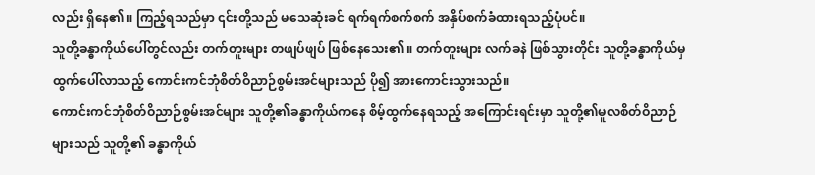လည်း ရှိနေ၏။ ကြည့်ရသည်မှာ ၎င်းတို့သည် မသေဆုံးခင် ရက်ရက်စက်စက် အနှိပ်စက်ခံထားရသည့်ပုံပင်။
သူတို့ခန္ဓာကိုယ်ပေါ်တွင်လည်း တက်တူးများ တဖျပ်ဖျပ် ဖြစ်နေသေး၏။ တက်တူးများ လက်ခနဲ ဖြစ်သွားတိုင်း သူတို့ခန္ဓာကိုယ်မှ ထွက်ပေါ်လာသည့် ကောင်းကင်ဘုံစိတ်ဝိညာဉ်စွမ်းအင်များသည် ပို၍ အားကောင်းသွားသည်။
ကောင်းကင်ဘုံစိတ်ဝိညာဉ်စွမ်းအင်များ သူတို့၏ခန္ဓာကိုယ်ကနေ စိမ့်ထွက်နေရသည့် အကြောင်းရင်းမှာ သူတို့၏မူလစိတ်ဝိညာဉ်များသည် သူတို့၏ ခန္ဓာကိုယ်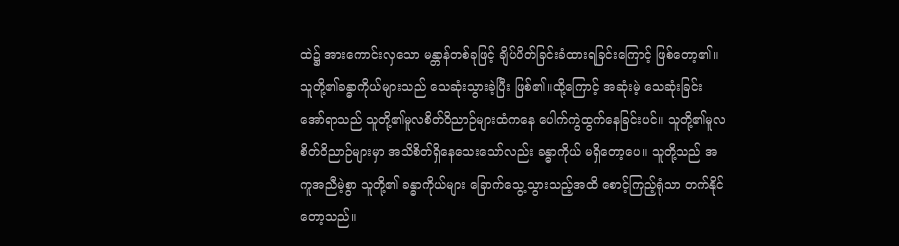ထဲ၌ အားကောင်းလှသော မန္တာန်တစ်ခုဖြင့် ချိပ်ပိတ်ခြင်းခံထားရခြင်းကြောင့် ဖြစ်တော့၏။
သူတို့၏ခန္ဓာကိုယ်များသည် သေဆုံးသွားခဲ့ပြီး ဖြစ်၏။ထို့ကြောင့် အဆုံးမဲ့ သေဆုံးခြင်းအော်ရာသည် သူတို့၏မူလစိတ်ဝိညာဉ်များထံကနေ ပေါက်ကွဲထွက်နေခြင်းပင်။ သူတို့၏မူလစိတ်ဝိညာဉ်များမှာ အသိစိတ်ရှိနေသေးသော်လည်း ခန္ဓာကိုယ် မရှိတော့ပေ။ သူတို့သည် အကူအညီမဲ့စွာ သူတို့၏ ခန္ဓာကိုယ်များ ခြောက်သွေ့သွားသည့်အထိ စောင့်ကြည့်ရုံသာ တက်နိုင်တော့သည်။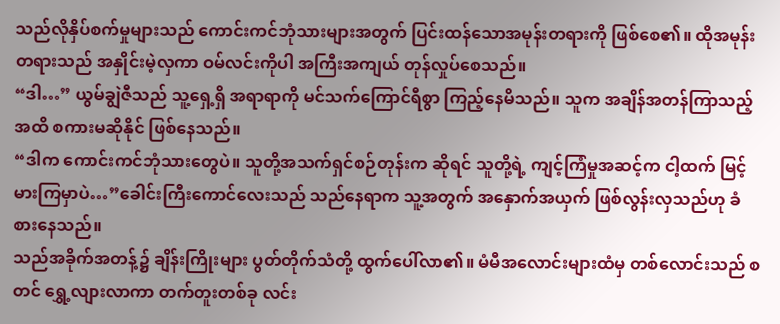သည်လိုနှိပ်စက်မှုများသည် ကောင်းကင်ဘုံသားများအတွက် ပြင်းထန်သောအမုန်းတရားကို ဖြစ်စေ၏။ ထိုအမုန်းတရားသည် အနှိုင်းမဲ့လှကာ ဝမ်လင်းကိုပါ အကြီးအကျယ် တုန်လှုပ်စေသည်။
“ဒါ…” ယွမ်ချွဲဇီသည် သူ့ရှေ့ရှိ အရာရာကို မင်သက်ကြောင်ရီစွာ ကြည့်နေမိသည်။ သူက အချိန်အတန်ကြာသည့်အထိ စကားမဆိုနိုင် ဖြစ်နေသည်။
“ဒါက ကောင်းကင်ဘုံသားတွေပဲ။ သူတို့အသက်ရှင်စဉ်တုန်းက ဆိုရင် သူတို့ရဲ့ ကျင့်ကြံမှုအဆင့်က ငါ့ထက် မြင့်မားကြမှာပဲ…”ခေါင်းကြီးကောင်လေးသည် သည်နေရာက သူ့အတွက် အနှောက်အယှက် ဖြစ်လွန်းလှသည်ဟု ခံစားနေသည်။
သည်အခိုက်အတန့်၌ ချိန်းကြိုးများ ပွတ်တိုက်သံတို့ ထွက်ပေါ်လာ၏။ မံမီအလောင်းများထံမှ တစ်လောင်းသည် စတင် ရွှေ့လျားလာကာ တက်တူးတစ်ခု လင်း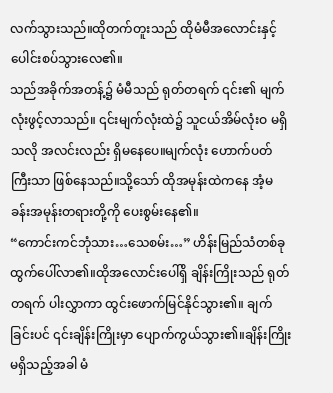လက်သွားသည်။ထိုတက်တူးသည် ထိုမံမီအလောင်းနှင့် ပေါင်းစပ်သွားလေ၏။
သည်အခိုက်အတန့်၌ မံမီသည် ရုတ်တရက် ၎င်း၏ မျက်လုံးဖွင့်လာသည်။ ၎င်းမျက်လုံးထဲ၌ သူငယ်အိမ်လုံးဝ မရှိသလို အလင်းလည်း ရှိမနေပေ။မျက်လုံး ဟောက်ပတ်ကြီးသာ ဖြစ်နေသည်။သို့သော် ထိုအမုန်းထဲကနေ အံ့မခန်းအမုန်းတရားတို့ကို ပေးစွမ်းနေ၏။
“ကောင်းကင်ဘုံသား…သေစမ်း…” ဟိန်းမြည်သံတစ်ခု ထွက်ပေါ်လာ၏။ထိုအလောင်းပေါ်ရှိ ချိန်းကြိုးသည် ရုတ်တရက် ပါးလွှာကာ ထွင်းဖောက်မြင်နိုင်သွား၏။ ချက်ခြင်းပင် ၎င်းချိန်းကြိုးမှာ ပျောက်ကွယ်သွား၏။ချိန်းကြိုးမရှိသည့်အခါ မံ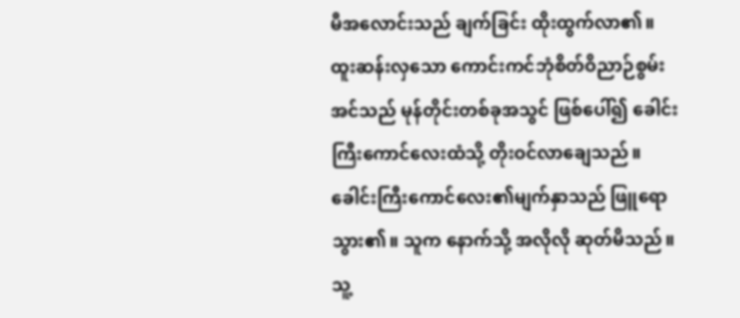မီအလောင်းသည် ချက်ခြင်း ထိုးထွက်လာ၏။ ထူးဆန်းလှသော ကောင်းကင်ဘုံစိတ်ဝိညာဉ်စွမ်းအင်သည် မုန်တိုင်းတစ်ခုအသွင် ဖြစ်ပေါ်၍ ခေါင်းကြီးကောင်လေးထံသို့ တိုးဝင်လာချေသည်။
ခေါင်းကြီးကောင်လေး၏မျက်နှာသည် ဖြူရောသွား၏။ သူက နောက်သို့ အလိုလို ဆုတ်မိသည်။ သူ့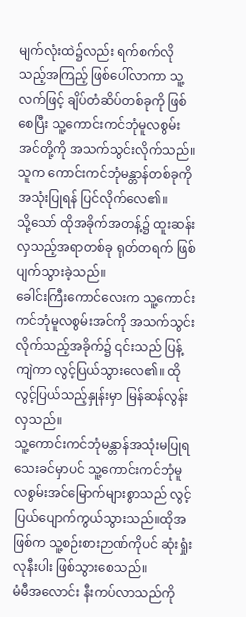မျက်လုံးထဲ၌လည်း ရက်စက်လိုသည့်အကြည့် ဖြစ်ပေါ်လာကာ သူ့လက်ဖြင့် ချိပ်တံဆိပ်တစ်ခုကို ဖြစ်စေပြီး သူ့ကောင်းကင်ဘုံမူလစွမ်းအင်တို့ကို အသက်သွင်းလိုက်သည်။ သူက ကောင်းကင်ဘုံမန္တာန်တစ်ခုကို အသုံးပြုရန် ပြင်လိုက်လေ၏။
သို့သော် ထိုအခိုက်အတန့်၌ ထူးဆန်းလှသည့်အရာတစ်ခု ရုတ်တရက် ဖြစ်ပျက်သွားခဲ့သည်။
ခေါင်းကြီးကောင်လေးက သူ့ကောင်းကင်ဘုံမူလစွမ်းအင်ကို အသက်သွင်းလိုက်သည့်အခိုက်၌ ၎င်းသည် ပြန့်ကျဲကာ လွင့်ပြယ်သွားလေ၏။ ထိုလွင့်ပြယ်သည့်နှုန်းမှာ မြန်ဆန်လွန်းလှသည်။
သူ့ကောင်းကင်ဘုံမန္တာန်အသုံးမပြုရသေးခင်မှာပင် သူ့ကောင်းကင်ဘုံမူလစွမ်းအင်မြောက်များစွာသည် လွင့်ပြယ်ပျောက်ကွယ်သွားသည်။ထိုအဖြစ်က သူ့စဉ်းစားဉာဏ်ကိုပင် ဆုံးရှုံးလုနီးပါး ဖြစ်သွားစေသည်။
မံမီအလောင်း နီးကပ်လာသည်ကို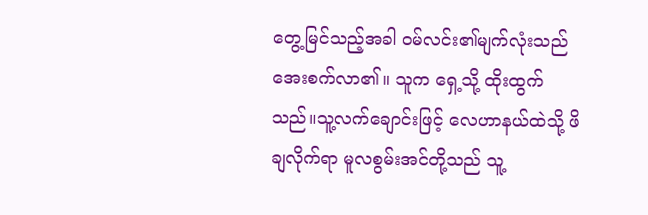တွေ့မြင်သည့်အခါ ဝမ်လင်း၏မျက်လုံးသည် အေးစက်လာ၏။ သူက ရှေ့သို့ ထိုးထွက်သည်။သူ့လက်ချောင်းဖြင့် လေဟာနယ်ထဲသို့ ဖိချလိုက်ရာ မူလစွမ်းအင်တို့သည် သူ့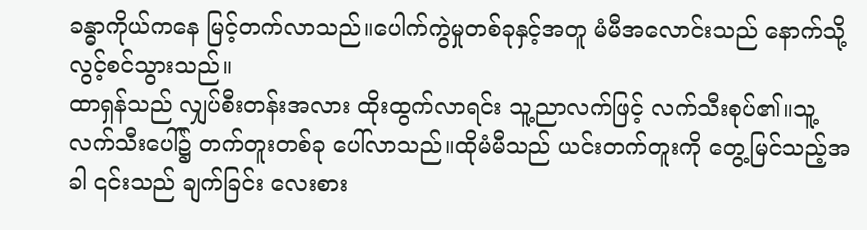ခန္ဓာကိုယ်ကနေ မြင့်တက်လာသည်။ပေါက်ကွဲမှုတစ်ခုနှင့်အတူ မံမီအလောင်းသည် နောက်သို့ လွင့်စင်သွားသည်။
ထာရှန်သည် လျှပ်စီးတန်းအလား ထိုးထွက်လာရင်း သူ့ညာလက်ဖြင့် လက်သီးစုပ်၏။သူ့လက်သီးပေါ်၌ တက်တူးတစ်ခု ပေါ်လာသည်။ထိုမံမီသည် ယင်းတက်တူးကို တွေ့မြင်သည့်အခါ ၎င်းသည် ချက်ခြင်း လေးစား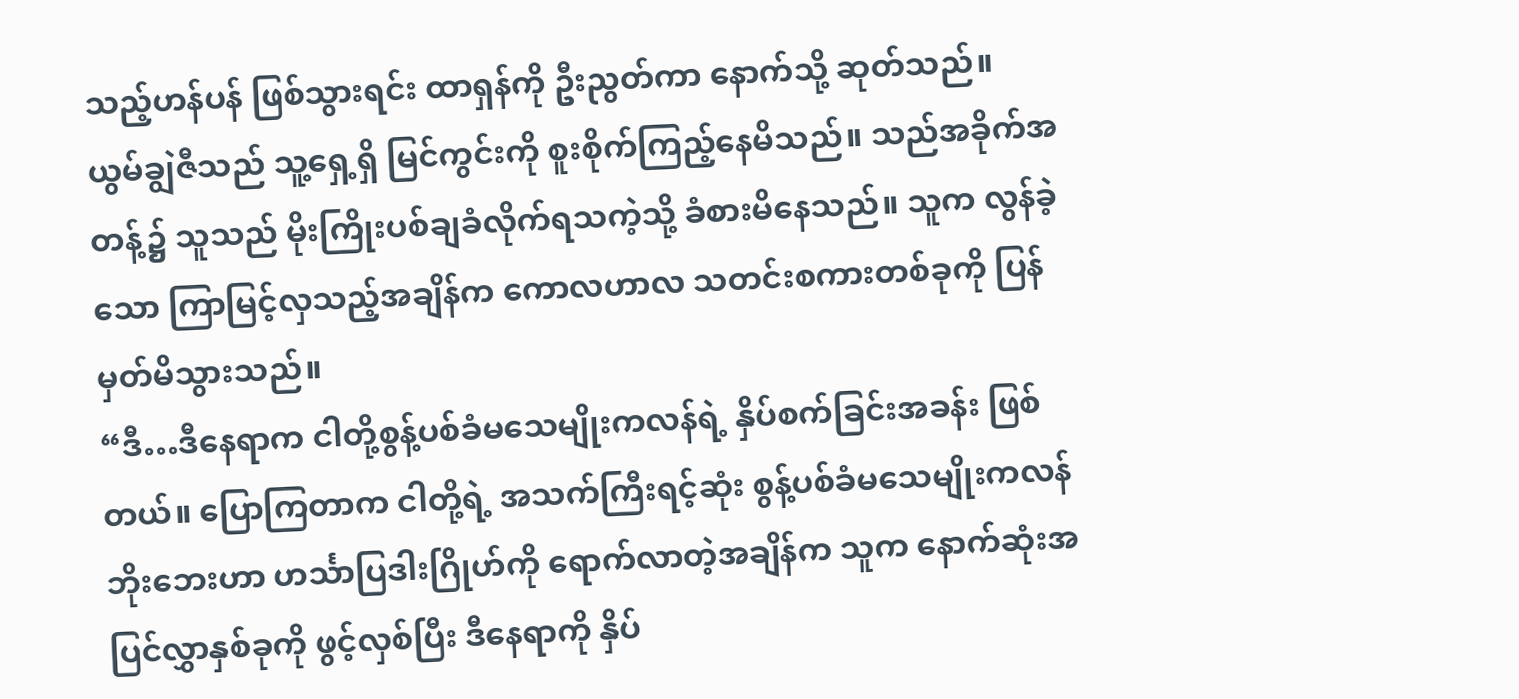သည့်ဟန်ပန် ဖြစ်သွားရင်း ထာရှန်ကို ဦးညွတ်ကာ နောက်သို့ ဆုတ်သည်။
ယွမ်ချွဲဇီသည် သူ့ရှေ့ရှိ မြင်ကွင်းကို စူးစိုက်ကြည့်နေမိသည်။ သည်အခိုက်အတန့်၌ သူသည် မိုးကြိုးပစ်ချခံလိုက်ရသကဲ့သို့ ခံစားမိနေသည်။ သူက လွန်ခဲ့သော ကြာမြင့်လှသည့်အချိန်က ကောလဟာလ သတင်းစကားတစ်ခုကို ပြန်မှတ်မိသွားသည်။
“ဒီ…ဒီနေရာက ငါတို့စွန့်ပစ်ခံမသေမျိုးကလန်ရဲ့ နှိပ်စက်ခြင်းအခန်း ဖြစ်တယ်။ ပြောကြတာက ငါတို့ရဲ့ အသက်ကြီးရင့်ဆုံး စွန့်ပစ်ခံမသေမျိုးကလန်ဘိုးဘေးဟာ ဟင်္သာပြဒါးဂြိုဟ်ကို ရောက်လာတဲ့အချိန်က သူက နောက်ဆုံးအပြင်လွှာနှစ်ခုကို ဖွင့်လှစ်ပြီး ဒီနေရာကို နှိပ်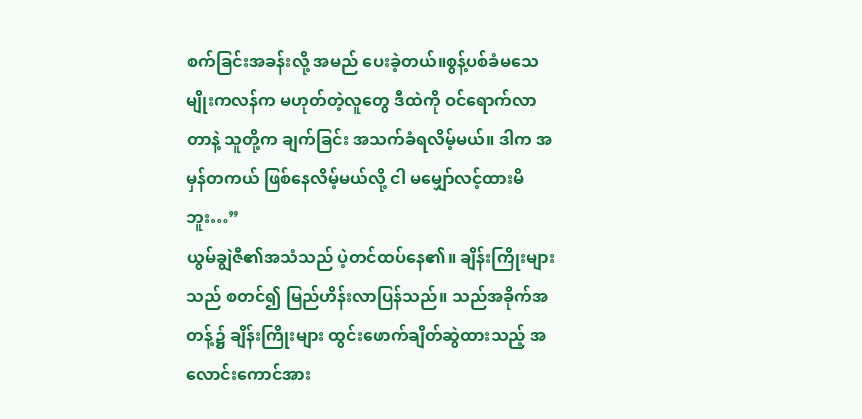စက်ခြင်းအခန်းလို့ အမည် ပေးခဲ့တယ်။စွန့်ပစ်ခံမသေမျိုးကလန်က မဟုတ်တဲ့လူတွေ ဒီထဲကို ဝင်ရောက်လာတာနဲ့ သူတို့က ချက်ခြင်း အသက်ခံရလိမ့်မယ်။ ဒါက အမှန်တကယ် ဖြစ်နေလိမ့်မယ်လို့ ငါ မမျှော်လင့်ထားမိဘူး…”
ယွမ်ချွဲဇီ၏အသံသည် ပဲ့တင်ထပ်နေ၏။ ချိန်းကြိုးများသည် စတင်၍ မြည်ဟိန်းလာပြန်သည်။ သည်အခိုက်အတန့်၌ ချိန်းကြိုးများ ထွင်းဖောက်ချိတ်ဆွဲထားသည့် အလောင်းကောင်အား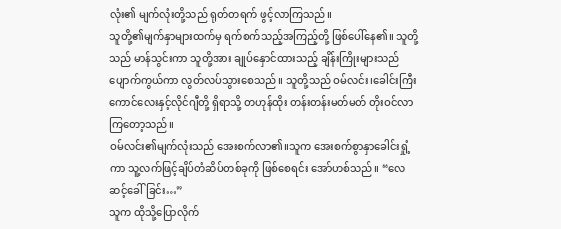လုံး၏ မျက်လုံးတို့သည် ရုတ်တရက် ဖွင့်လာကြသည်။
သူတို့၏မျက်နှာများထက်မှ ရက်စက်သည့်အကြည့်တို့ ဖြစ်ပေါ်နေ၏။ သူတို့သည် မာန်သွင်းကာ သူတို့အား ချုပ်နှောင်ထားသည့် ချိန်းကြိုးများသည် ပျောက်ကွယ်ကာ လွတ်လပ်သွားစေသည်။ သူတို့သည် ဝမ်လင်း၊ခေါင်းကြီးကောင်လေးနှင့်လိုင်ဂျီတို့ ရှိရာသို့ တဟုန်ထိုး တန်းတန်းမတ်မတ် တိုးဝင်လာကြတော့သည်။
ဝမ်လင်း၏မျက်လုံးသည် အေးစက်လာ၏။သူက အေးစက်စွာနှာခေါင်းရှုံ့ကာ သူ့လက်ဖြင့်ချိပ်တံဆိပ်တစ်ခုကို ဖြစ်စေရင်း အော်ဟစ်သည်။ “လေဆင့်ခေါ်ခြင်း…”
သူက ထိုသို့ပြောလိုက်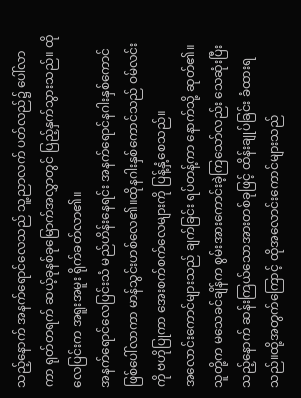သည့်နောက် အနက်ရောင်လေသည် သူ့ညာလက် ပတ်လည်၌ ပေါ်လာကာ ရုတ်တရက် ဆယ့်ခုနစ်ခုမြောက်အလွှာတွင် ပြည့်နှက်သွားသည်။ ထိုလေပြင်းက အရူးအမူး ရိုက်ခတ်လာ၏။
အနက်ရောင်လေပြင်းသံ မည်ဟိန်းနေရင်း အနက်ရောင်နဂါးနှစ်ကောင် ဖြစ်ပေါ်လာကာ မာန်သွင်းဟစ်လေ၏။ထိုနဂါးနှစ်ကောင်သည် ဝမ်လင်းကို ဗဟိုပြုကာ အေးစက်စက်လေများကို ပြန့်နှံ့စေသည်။
အလောင်းကောင်များသည် ချက်ခြင်း ရပ်တန့်ကာ နောက်သို့ ဆုတ်၏။ သူတို့က မသေခင်ချိန်က စွမ်းအားကောင်းခဲ့ကြသော်လည်း သေဆုံးပြီးသည့်နောက် ဆန်းကြယ်သောအားတစ်ခုဖြင့် ထိန်းချုပ်ခြင်း ခံထားရသည်။ထို့အတွက်ကြောင့် ထိုအလောင်းကောင်များသည်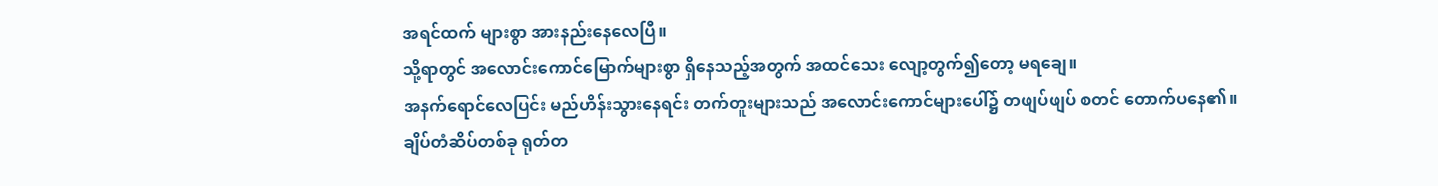အရင်ထက် များစွာ အားနည်းနေလေပြီ။
သို့ရာတွင် အလောင်းကောင်မြောက်များစွာ ရှိနေသည့်အတွက် အထင်သေး လျော့တွက်၍တော့ မရချေ။
အနက်ရောင်လေပြင်း မည်ဟိန်းသွားနေရင်း တက်တူးများသည် အလောင်းကောင်များပေါ်၌ တဖျပ်ဖျပ် စတင် တောက်ပနေ၏။ ချိပ်တံဆိပ်တစ်ခု ရုတ်တ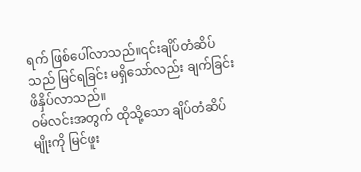ရက် ဖြစ်ပေါ်လာသည်။၎င်းချိပ်တံဆိပ်သည် မြင်ရခြင်း မရှိသော်လည်း ချက်ခြင်း ဖိနှိပ်လာသည်။
ဝမ်လင်းအတွက် ထိုသို့သော ချိပ်တံဆိပ်မျိုးကို မြင်ဖူး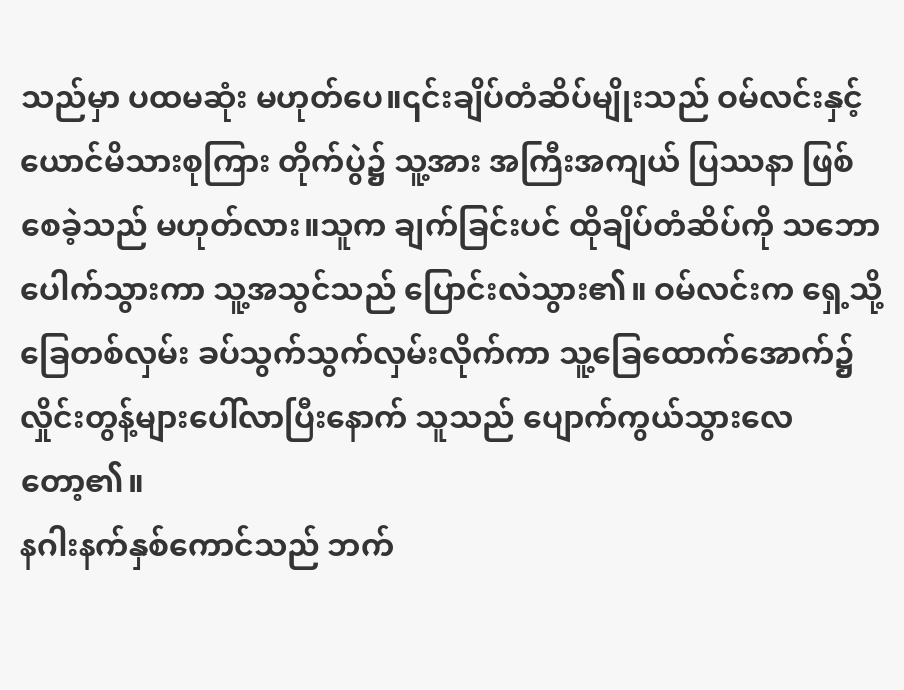သည်မှာ ပထမဆုံး မဟုတ်ပေ။၎င်းချိပ်တံဆိပ်မျိုးသည် ဝမ်လင်းနှင့်ယောင်မိသားစုကြား တိုက်ပွဲ၌ သူ့အား အကြီးအကျယ် ပြဿနာ ဖြစ်စေခဲ့သည် မဟုတ်လား။သူက ချက်ခြင်းပင် ထိုချိပ်တံဆိပ်ကို သဘောပေါက်သွားကာ သူ့အသွင်သည် ပြောင်းလဲသွား၏။ ဝမ်လင်းက ရှေ့သို့ ခြေတစ်လှမ်း ခပ်သွက်သွက်လှမ်းလိုက်ကာ သူ့ခြေထောက်အောက်၌ လှိုင်းတွန့်များပေါ်လာပြီးနောက် သူသည် ပျောက်ကွယ်သွားလေတော့၏။
နဂါးနက်နှစ်ကောင်သည် ဘက်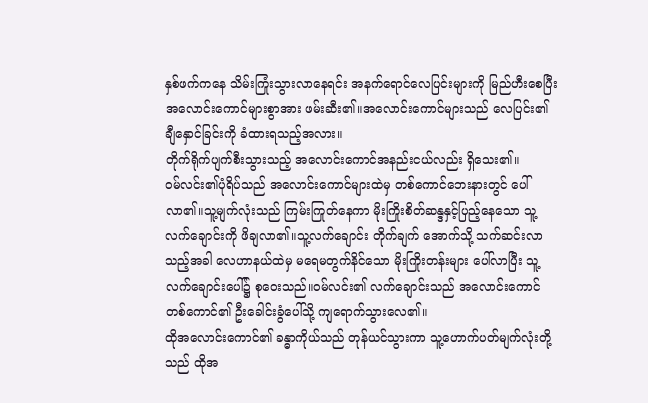နှစ်ဖက်ကနေ သိမ်းကြုံးသွားလာနေရင်း အနက်ရောင်လေပြင်းများကို မြည်ဟီးစေပြီး အလောင်းကောင်များစွာအား ဖမ်းဆီး၏။အလောင်းကောင်များသည် လေပြင်း၏ ချီနှောင်ခြင်းကို ခံထားရသည့်အလား။
တိုက်ရိုက်ပျက်စီးသွားသည့် အလောင်းကောင်အနည်းငယ်လည်း ရှိသေး၏။
ဝမ်လင်း၏ပုံရိပ်သည် အလောင်းကောင်များထဲမှ တစ်ကောင်ဘေးနားတွင် ပေါ်လာ၏။သူ့မျက်လုံးသည် ကြမ်းကြုတ်နေကာ မိုးကြိုးစိတ်ဆန္ဒနှင့်ပြည့်နေသော သူ့လက်ချောင်းကို ဖိချလာ၏။သူ့လက်ချောင်း တိုက်ချက် အောက်သို့ သက်ဆင်းလာသည့်အခါ လေဟာနယ်ထဲမှ မရေမတွက်နိင်သော မိုးကြိုးတန်းများ ပေါ်လာပြီး သူ့လက်ချောင်းပေါ်၌ စုဝေးသည်။ဝမ်လင်း၏ လက်ချောင်းသည် အလောင်းကောင်တစ်ကောင်၏ ဦးခေါင်းခွံပေါ်သို့ ကျရောက်သွားလေ၏။
ထိုအလောင်းကောင်၏ ခန္ဓာကိုယ်သည် တုန်ယင်သွားကာ သူ့ဟောက်ပတ်မျက်လုံးတို့သည် ထိုအ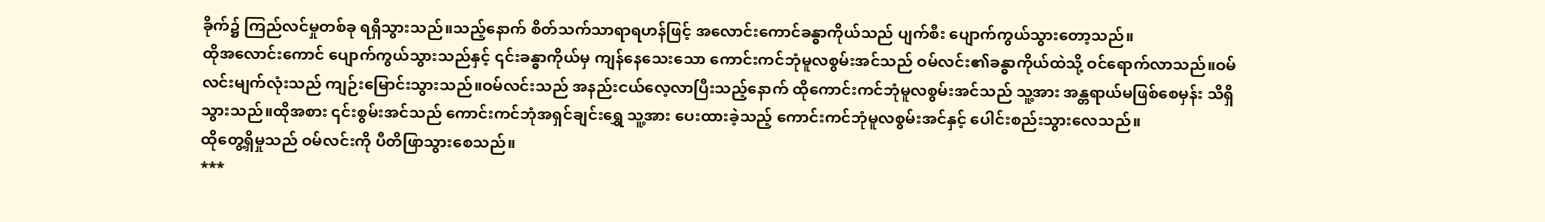ခိုက်၌ ကြည်လင်မှုတစ်ခု ရရှိသွားသည်။သည့်နောက် စိတ်သက်သာရာရဟန်ဖြင့် အလောင်းကောင်ခန္ဓာကိုယ်သည် ပျက်စီး ပျောက်ကွယ်သွားတော့သည်။
ထိုအလောင်းကောင် ပျောက်ကွယ်သွားသည်နှင့် ၎င်းခန္ဓာကိုယ်မှ ကျန်နေသေးသော ကောင်းကင်ဘုံမူလစွမ်းအင်သည် ဝမ်လင်း၏ခန္ဓာကိုယ်ထဲသို့ ဝင်ရောက်လာသည်။ဝမ်လင်းမျက်လုံးသည် ကျဉ်းမြောင်းသွားသည်။ဝမ်လင်းသည် အနည်းငယ်လေ့လာပြီးသည့်နောက် ထိုကောင်းကင်ဘုံမူလစွမ်းအင်သည် သူ့အား အန္တရာယ်မဖြစ်စေမှန်း သိရှိသွားသည်။ထိုအစား ၎င်းစွမ်းအင်သည် ကောင်းကင်ဘုံအရှင်ချင်းရွှေ သူ့အား ပေးထားခဲ့သည့် ကောင်းကင်ဘုံမူလစွမ်းအင်နှင့် ပေါင်းစည်းသွားလေသည်။
ထိုတွေ့ရှိမှုသည် ဝမ်လင်းကို ပီတိဖြာသွားစေသည်။
***